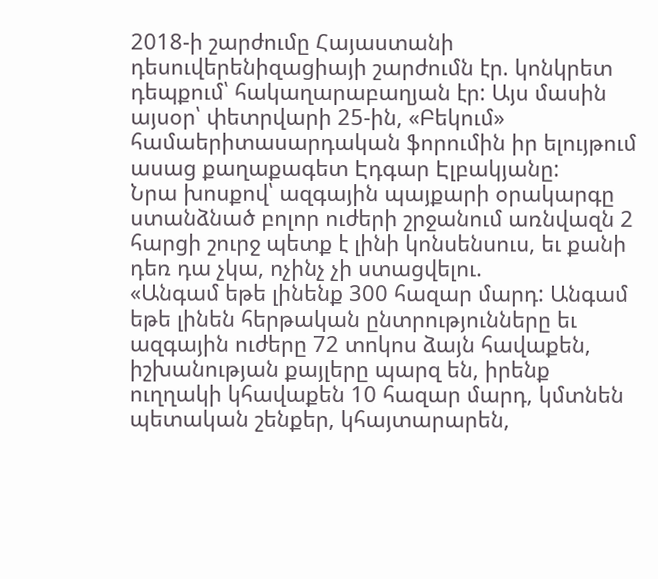2018-ի շարժումը Հայաստանի դեսուվերենիզացիայի շարժումն էր. կոնկրետ դեպքում՝ հակաղարաբաղյան էր: Այս մասին այսօր՝ փետրվարի 25-ին, «Բեկում» համաերիտասարդական ֆորումին իր ելույթում ասաց քաղաքագետ Էդգար Էլբակյանը:
Նրա խոսքով՝ ազգային պայքարի օրակարգը ստանձնած բոլոր ուժերի շրջանում առնվազն 2 հարցի շուրջ պետք է լինի կոնսենսուս, եւ քանի դեռ դա չկա, ոչինչ չի ստացվելու.
«Անգամ եթե լինենք 300 հազար մարդ: Անգամ եթե լինեն հերթական ընտրությունները եւ ազգային ուժերը 72 տոկոս ձայն հավաքեն, իշխանության քայլերը պարզ են, իրենք ուղղակի կհավաքեն 10 հազար մարդ, կմտնեն պետական շենքեր, կհայտարարեն,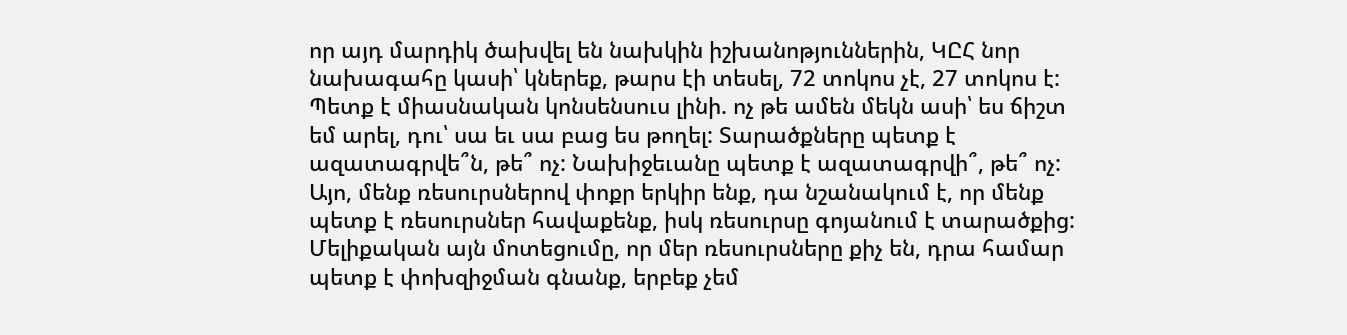որ այդ մարդիկ ծախվել են նախկին իշխանոթյուններին, ԿԸՀ նոր նախագահը կասի՝ կներեք, թարս էի տեսել, 72 տոկոս չէ, 27 տոկոս է: Պետք է միասնական կոնսենսուս լինի. ոչ թե ամեն մեկն ասի՝ ես ճիշտ եմ արել, դու՝ սա եւ սա բաց ես թողել: Տարածքները պետք է ազատագրվե՞ն, թե՞ ոչ: Նախիջեւանը պետք է ազատագրվի՞, թե՞ ոչ: Այո, մենք ռեսուրսներով փոքր երկիր ենք, դա նշանակում է, որ մենք պետք է ռեսուրսներ հավաքենք, իսկ ռեսուրսը գոյանում է տարածքից: Մելիքական այն մոտեցումը, որ մեր ռեսուրսները քիչ են, դրա համար պետք է փոխզիջման գնանք, երբեք չեմ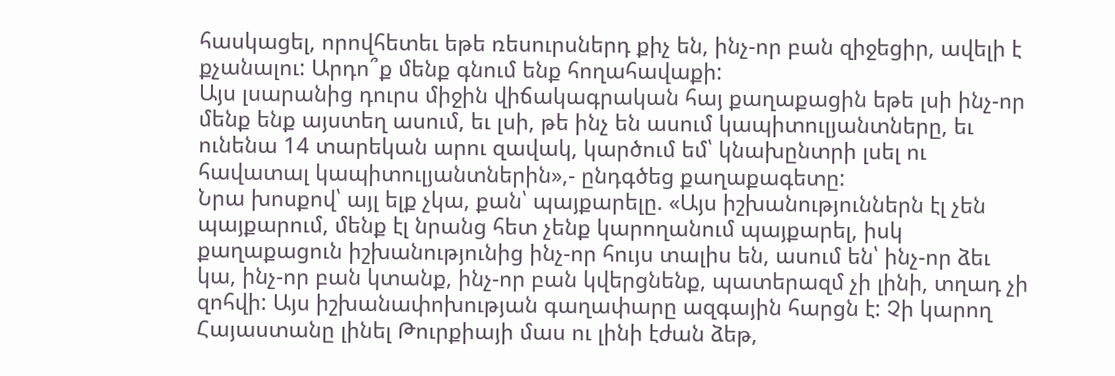հասկացել, որովհետեւ եթե ռեսուրսներդ քիչ են, ինչ-որ բան զիջեցիր, ավելի է քչանալու: Արդո՞ք մենք գնում ենք հողահավաքի:
Այս լսարանից դուրս միջին վիճակագրական հայ քաղաքացին եթե լսի ինչ-որ մենք ենք այստեղ ասում, եւ լսի, թե ինչ են ասում կապիտուլյանտները, եւ ունենա 14 տարեկան արու զավակ, կարծում եմ՝ կնախընտրի լսել ու հավատալ կապիտուլյանտներին»,- ընդգծեց քաղաքագետը:
Նրա խոսքով՝ այլ ելք չկա, քան՝ պայքարելը. «Այս իշխանություններն էլ չեն պայքարում, մենք էլ նրանց հետ չենք կարողանում պայքարել, իսկ քաղաքացուն իշխանությունից ինչ-որ հույս տալիս են, ասում են՝ ինչ-որ ձեւ կա, ինչ-որ բան կտանք, ինչ-որ բան կվերցնենք, պատերազմ չի լինի, տղադ չի զոհվի: Այս իշխանափոխության գաղափարը ազգային հարցն է: Չի կարող Հայաստանը լինել Թուրքիայի մաս ու լինի էժան ձեթ,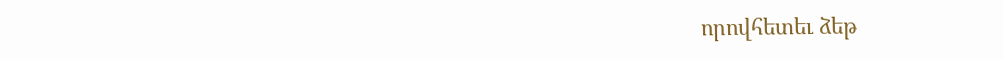որովհետեւ ձեթ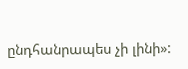ընդհանրապես չի լինի»: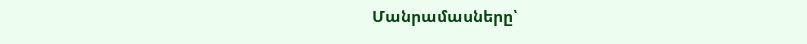Մանրամասները՝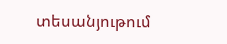տեսանյութում